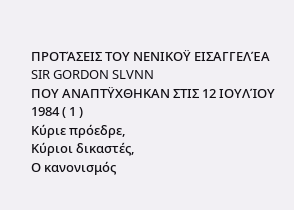ΠΡΟΤΆΣΕΙΣ ΤΟΥ ΝΕΝΙΚΟΫ ΕΙΣΑΓΓΕΛΈΑ
SIR GORDON SLVNN
ΠΟΥ ΑΝΑΠΤΫΧΘΗΚΑΝ ΣΤΙΣ 12 ΙΟΥΛΊΟΥ 1984 ( 1 )
Κύριε πρόεδρε,
Κύριοι δικαστές,
Ο κανονισμός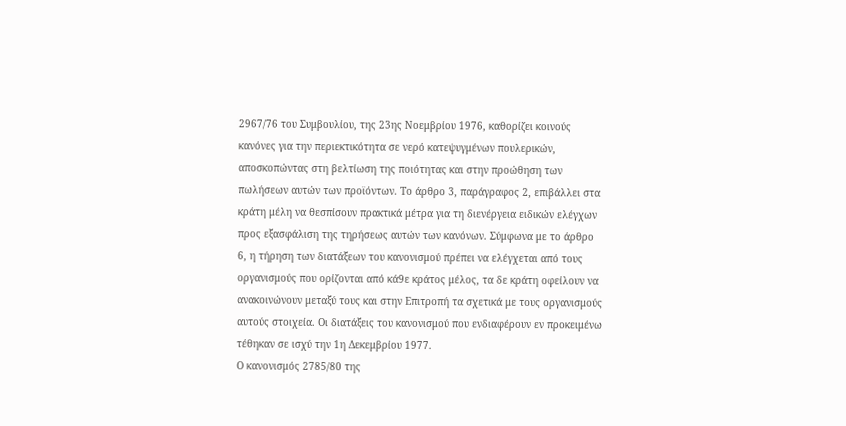2967/76 του Συμβουλίου, της 23ης Νοεμβρίου 1976, καθορίζει κοινούς κανόνες για την περιεκτικότητα σε νερό κατεψυγμένων πουλερικών, αποσκοπώντας στη βελτίωση της ποιότητας και στην προώθηση των πωλήσεων αυτών των προϊόντων. Το άρθρο 3, παράγραφος 2, επιβάλλει στα κράτη μέλη να θεσπίσουν πρακτικά μέτρα για τη διενέργεια ειδικών ελέγχων προς εξασφάλιση της τηρήσεως αυτών των κανόνων. Σύμφωνα με το άρθρο 6, η τήρηση των διατάξεων του κανονισμού πρέπει να ελέγχεται από τους οργανισμούς που ορίζονται από κά9ε κράτος μέλος, τα δε κράτη οφείλουν να ανακοινώνουν μεταξύ τους και στην Επιτροπή τα σχετικά με τους οργανισμούς αυτούς στοιχεία. Οι διατάξεις του κανονισμού που ενδιαφέρουν εν προκειμένω τέθηκαν σε ισχύ την 1η Δεκεμβρίου 1977.
Ο κανονισμός 2785/80 της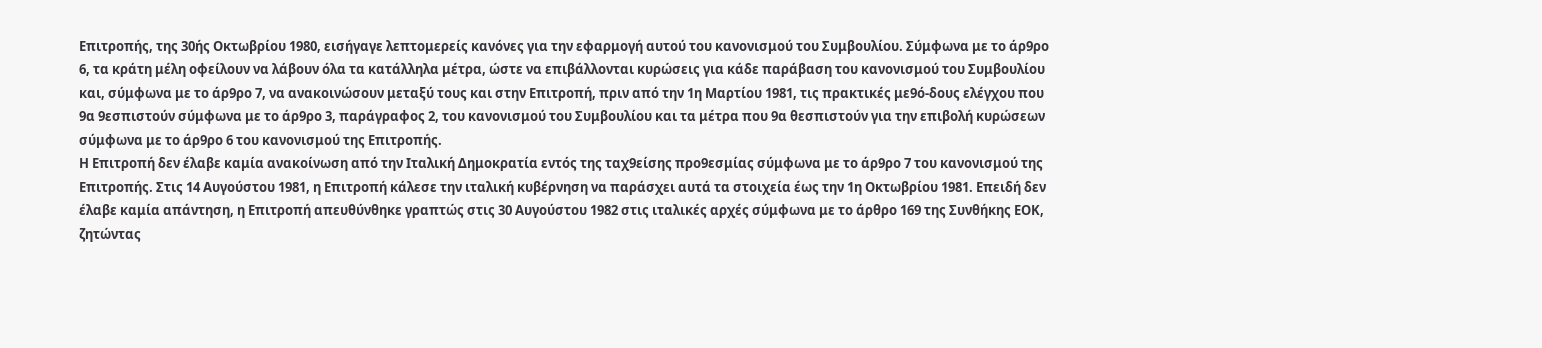Επιτροπής, της 30ής Οκτωβρίου 1980, εισήγαγε λεπτομερείς κανόνες για την εφαρμογή αυτού του κανονισμού του Συμβουλίου. Σύμφωνα με το άρ9ρο 6, τα κράτη μέλη οφείλουν να λάβουν όλα τα κατάλληλα μέτρα, ώστε να επιβάλλονται κυρώσεις για κάδε παράβαση του κανονισμού του Συμβουλίου και, σύμφωνα με το άρ9ρο 7, να ανακοινώσουν μεταξύ τους και στην Επιτροπή, πριν από την 1η Μαρτίου 1981, τις πρακτικές με9ό-δους ελέγχου που 9α 9εσπιστούν σύμφωνα με το άρ9ρο 3, παράγραφος 2, του κανονισμού του Συμβουλίου και τα μέτρα που 9α θεσπιστούν για την επιβολή κυρώσεων σύμφωνα με το άρ9ρο 6 του κανονισμού της Επιτροπής.
Η Επιτροπή δεν έλαβε καμία ανακοίνωση από την Ιταλική Δημοκρατία εντός της ταχ9είσης προ9εσμίας σύμφωνα με το άρ9ρο 7 του κανονισμού της Επιτροπής. Στις 14 Αυγούστου 1981, η Επιτροπή κάλεσε την ιταλική κυβέρνηση να παράσχει αυτά τα στοιχεία έως την 1η Οκτωβρίου 1981. Επειδή δεν έλαβε καμία απάντηση, η Επιτροπή απευθύνθηκε γραπτώς στις 30 Αυγούστου 1982 στις ιταλικές αρχές σύμφωνα με το άρθρο 169 της Συνθήκης ΕΟΚ, ζητώντας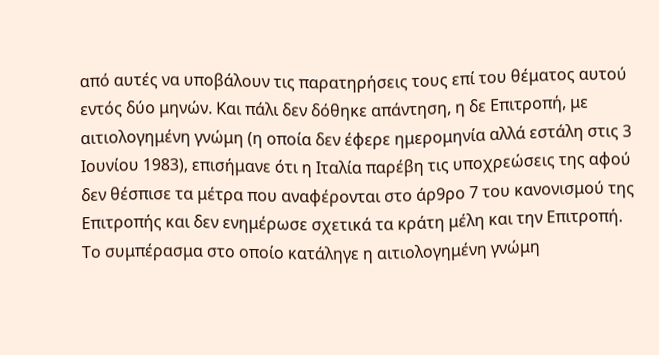από αυτές να υποβάλουν τις παρατηρήσεις τους επί του θέματος αυτού εντός δύο μηνών. Και πάλι δεν δόθηκε απάντηση, η δε Επιτροπή, με αιτιολογημένη γνώμη (η οποία δεν έφερε ημερομηνία αλλά εστάλη στις 3 Ιουνίου 1983), επισήμανε ότι η Ιταλία παρέβη τις υποχρεώσεις της αφού δεν θέσπισε τα μέτρα που αναφέρονται στο άρ9ρο 7 του κανονισμού της Επιτροπής και δεν ενημέρωσε σχετικά τα κράτη μέλη και την Επιτροπή. Το συμπέρασμα στο οποίο κατάληγε η αιτιολογημένη γνώμη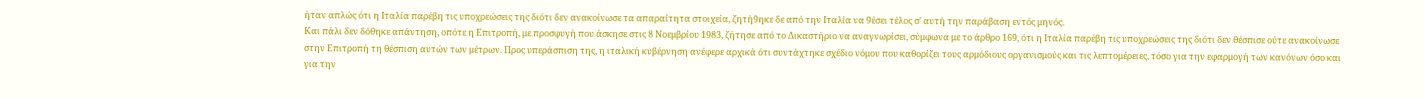ήταν απλώς ότι η Ιταλία παρέβη τις υποχρεώσεις της διότι δεν ανακοίνωσε τα απαραίτητα στοιχεία, ζητή9ηκε δε από την Ιταλία να 9έσει τέλος σ' αυτή την παράβαση εντός μηνός.
Και πάλι δεν δόθηκε απάντηση, οπότε η Επιτροπή, με προσφυγή που άσκησε στις 8 Νοεμβρίου 1983, ζήτησε από το Δικαστήριο να αναγνωρίσει, σύμφωνα με το άρθρο 169, ότι η Ιταλία παρέβη τις υποχρεώσεις της διότι δεν θέσπισε ούτε ανακοίνωσε στην Επιτροπή τη θέσπιση αυτών των μέτρων. Προς υπεράσπιση της, η ιταλική κυβέρνηση ανέφερε αρχικά ότι συντάχτηκε σχέδιο νόμου που καθορίζει τους αρμόδιους οργανισμούς και τις λεπτομέρειες, τόσο για την εφαρμογή των κανόνων όσο και για την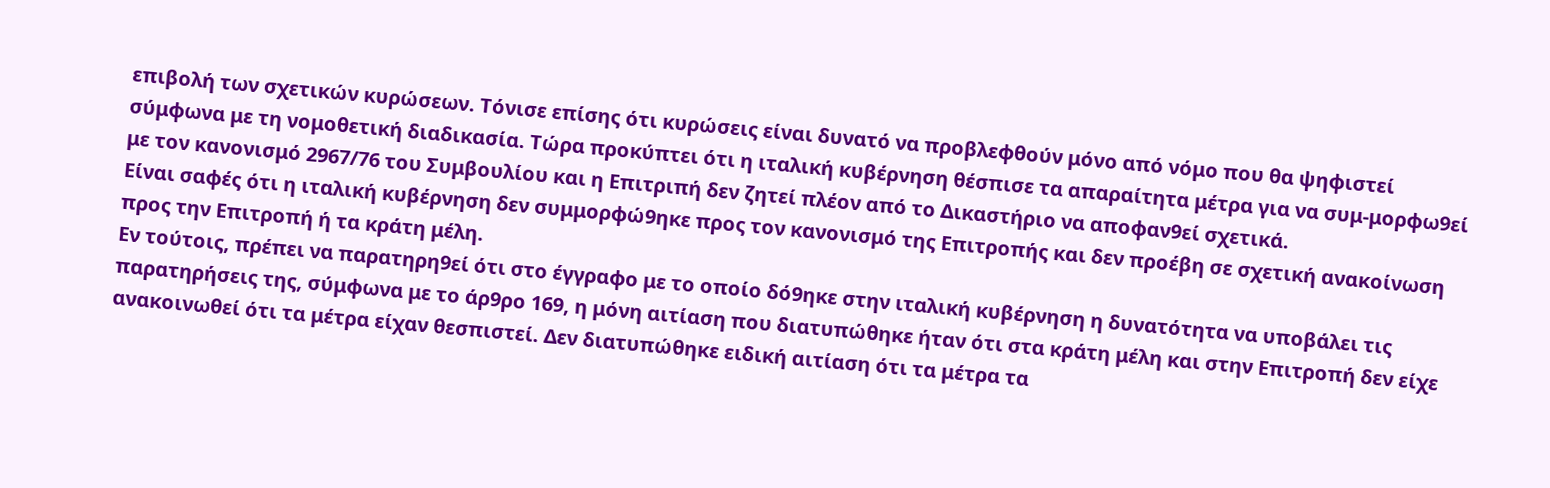επιβολή των σχετικών κυρώσεων. Τόνισε επίσης ότι κυρώσεις είναι δυνατό να προβλεφθούν μόνο από νόμο που θα ψηφιστεί σύμφωνα με τη νομοθετική διαδικασία. Τώρα προκύπτει ότι η ιταλική κυβέρνηση θέσπισε τα απαραίτητα μέτρα για να συμ-μορφω9εί με τον κανονισμό 2967/76 του Συμβουλίου και η Επιτριπή δεν ζητεί πλέον από το Δικαστήριο να αποφαν9εί σχετικά.
Είναι σαφές ότι η ιταλική κυβέρνηση δεν συμμορφώ9ηκε προς τον κανονισμό της Επιτροπής και δεν προέβη σε σχετική ανακοίνωση προς την Επιτροπή ή τα κράτη μέλη.
Εν τούτοις, πρέπει να παρατηρη9εί ότι στο έγγραφο με το οποίο δό9ηκε στην ιταλική κυβέρνηση η δυνατότητα να υποβάλει τις παρατηρήσεις της, σύμφωνα με το άρ9ρο 169, η μόνη αιτίαση που διατυπώθηκε ήταν ότι στα κράτη μέλη και στην Επιτροπή δεν είχε ανακοινωθεί ότι τα μέτρα είχαν θεσπιστεί. Δεν διατυπώθηκε ειδική αιτίαση ότι τα μέτρα τα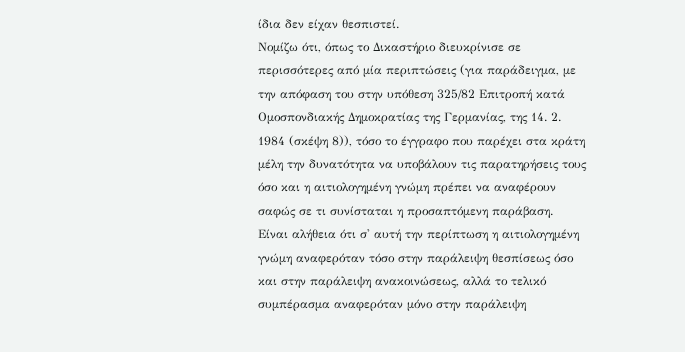ίδια δεν είχαν θεσπιστεί.
Νομίζω ότι, όπως το Δικαστήριο διευκρίνισε σε περισσότερες από μία περιπτώσεις (για παράδειγμα, με την απόφαση του στην υπόθεση 325/82 Επιτροπή κατά Ομοσπονδιακής Δημοκρατίας της Γερμανίας, της 14. 2. 1984 (σκέψη 8)), τόσο το έγγραφο που παρέχει στα κράτη μέλη την δυνατότητα να υποβάλουν τις παρατηρήσεις τους όσο και η αιτιολογημένη γνώμη πρέπει να αναφέρουν σαφώς σε τι συνίσταται η προσαπτόμενη παράβαση.
Είναι αλήθεια ότι σ' αυτή την περίπτωση η αιτιολογημένη γνώμη αναφερόταν τόσο στην παράλειψη θεσπίσεως όσο και στην παράλειψη ανακοινώσεως, αλλά το τελικό συμπέρασμα αναφερόταν μόνο στην παράλειψη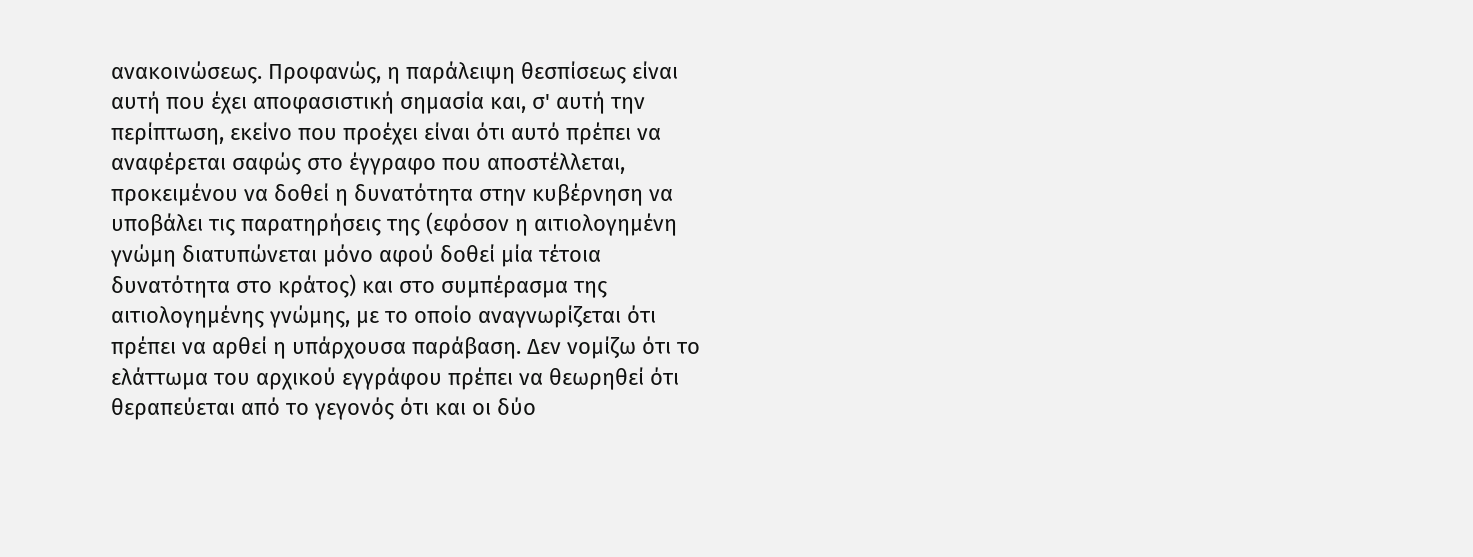ανακοινώσεως. Προφανώς, η παράλειψη θεσπίσεως είναι αυτή που έχει αποφασιστική σημασία και, σ' αυτή την περίπτωση, εκείνο που προέχει είναι ότι αυτό πρέπει να αναφέρεται σαφώς στο έγγραφο που αποστέλλεται, προκειμένου να δοθεί η δυνατότητα στην κυβέρνηση να υποβάλει τις παρατηρήσεις της (εφόσον η αιτιολογημένη γνώμη διατυπώνεται μόνο αφού δοθεί μία τέτοια δυνατότητα στο κράτος) και στο συμπέρασμα της αιτιολογημένης γνώμης, με το οποίο αναγνωρίζεται ότι πρέπει να αρθεί η υπάρχουσα παράβαση. Δεν νομίζω ότι το ελάττωμα του αρχικού εγγράφου πρέπει να θεωρηθεί ότι θεραπεύεται από το γεγονός ότι και οι δύο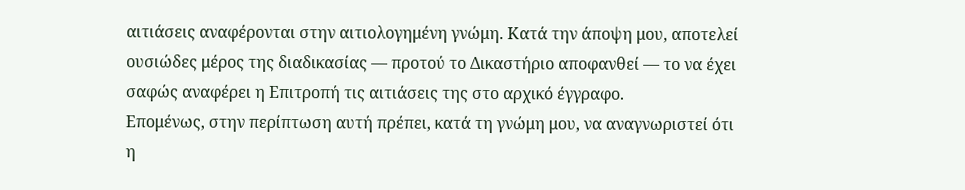αιτιάσεις αναφέρονται στην αιτιολογημένη γνώμη. Κατά την άποψη μου, αποτελεί ουσιώδες μέρος της διαδικασίας — προτού το Δικαστήριο αποφανθεί — το να έχει σαφώς αναφέρει η Επιτροπή τις αιτιάσεις της στο αρχικό έγγραφο.
Επομένως, στην περίπτωση αυτή πρέπει, κατά τη γνώμη μου, να αναγνωριστεί ότι η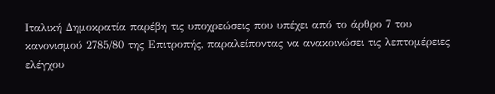Ιταλική Δημοκρατία παρέβη τις υποχρεώσεις που υπέχει από το άρθρο 7 του κανονισμού 2785/80 της Επιτροπής, παραλείποντας να ανακοινώσει τις λεπτομέρειες ελέγχου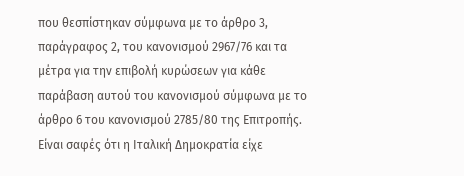που θεσπίστηκαν σύμφωνα με το άρθρο 3, παράγραφος 2, του κανονισμού 2967/76 και τα μέτρα για την επιβολή κυρώσεων για κάθε παράβαση αυτού του κανονισμού σύμφωνα με το άρθρο 6 του κανονισμού 2785/80 της Επιτροπής.
Είναι σαφές ότι η Ιταλική Δημοκρατία είχε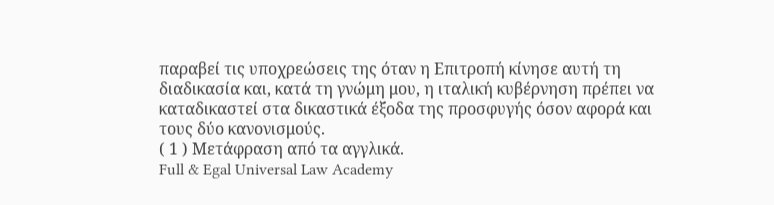παραβεί τις υποχρεώσεις της όταν η Επιτροπή κίνησε αυτή τη διαδικασία και, κατά τη γνώμη μου, η ιταλική κυβέρνηση πρέπει να καταδικαστεί στα δικαστικά έξοδα της προσφυγής όσον αφορά και τους δύο κανονισμούς.
( 1 ) Μετάφραση από τα αγγλικά.
Full & Egal Universal Law Academy